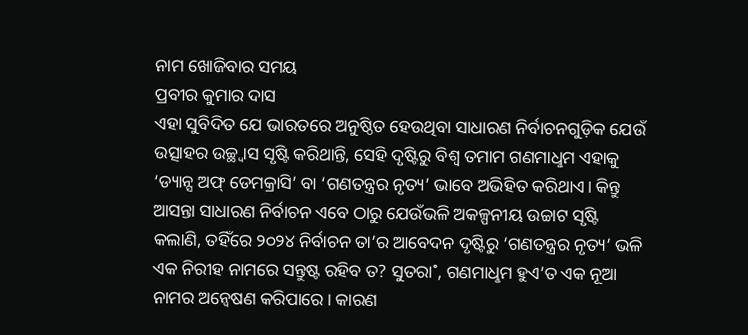ନାମ ଖୋଜିବାର ସମୟ
ପ୍ରବୀର କୁମାର ଦାସ
ଏହା ସୁବିଦିତ ଯେ ଭାରତରେ ଅନୁଷ୍ଠିତ ହେଉଥିବା ସାଧାରଣ ନିର୍ବାଚନଗୁଡ଼ିକ ଯେଉଁ ଉତ୍ସାହର ଉଚ୍ଛ୍ବାସ ସୃଷ୍ଟି କରିଥାନ୍ତି, ସେହି ଦୃଷ୍ଟିରୁ ବିଶ୍ବ ତମାମ ଗଣମାଧୢମ ଏହାକୁ ‘ଡ୍ୟାନ୍ସ ଅଫ୍ ଡେମକ୍ରାସି’ ବା ‘ଗଣତନ୍ତ୍ରର ନୃତ୍ୟ’ ଭାବେ ଅଭିହିତ କରିଥାଏ। କିନ୍ତୁ ଆସନ୍ତା ସାଧାରଣ ନିର୍ବାଚନ ଏବେ ଠାରୁ ଯେଉଁଭଳି ଅକଳ୍ପନୀୟ ଉଚ୍ଚାଟ ସୃଷ୍ଟି କଲାଣି, ତହିଁରେ ୨୦୨୪ ନିର୍ବାଚନ ତା’ର ଆବେଦନ ଦୃଷ୍ଟିରୁ ‘ଗଣତନ୍ତ୍ରର ନୃତ୍ୟ’ ଭଳି ଏକ ନିରୀହ ନାମରେ ସନ୍ତୁଷ୍ଟ ରହିବ ତ? ସୁତରା˚, ଗଣମାଧୢମ ହୁଏ’ତ ଏକ ନୂଆ ନାମର ଅନ୍ବେଷଣ କରିପାରେ। କାରଣ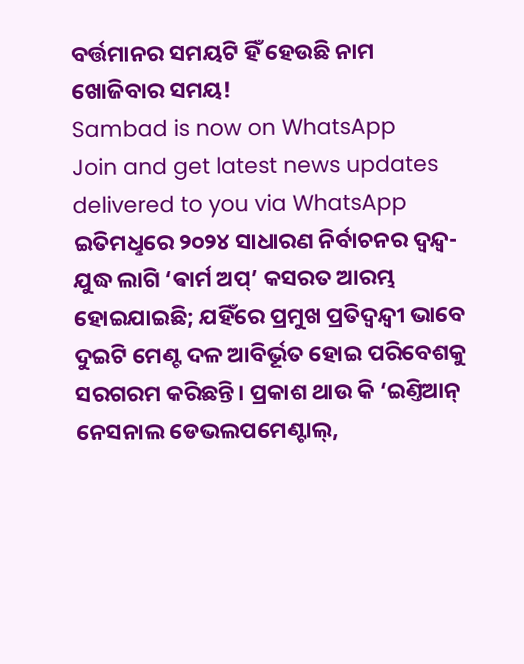ବର୍ତ୍ତମାନର ସମୟଟି ହିଁ ହେଉଛି ନାମ ଖୋଜିବାର ସମୟ!
Sambad is now on WhatsApp
Join and get latest news updates delivered to you via WhatsApp
ଇତିମଧୢରେ ୨୦୨୪ ସାଧାରଣ ନିର୍ବାଚନର ଦ୍ବନ୍ଦ୍ବ-ଯୁଦ୍ଧ ଲାଗି ‘ଵାର୍ମ ଅପ୍’ କସରତ ଆରମ୍ଭ ହୋଇଯାଇଛି; ଯହିଁରେ ପ୍ରମୁଖ ପ୍ରତିଦ୍ବନ୍ଦ୍ବୀ ଭାବେ ଦୁଇଟି ମେଣ୍ଟ ଦଳ ଆବିର୍ଭୂତ ହୋଇ ପରିବେଶକୁ ସରଗରମ କରିଛନ୍ତି। ପ୍ରକାଶ ଥାଉ କି ‘ଇଣ୍ତିଆନ୍ ନେସନାଲ ଡେଭଲପମେଣ୍ଟାଲ୍,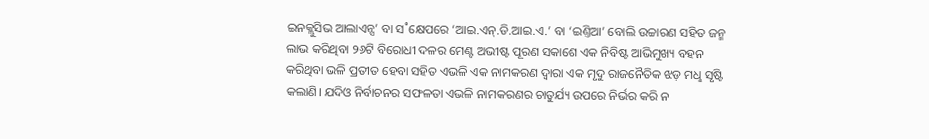ଇନକ୍ଲୁସିଭ ଆଲାଏନ୍ସ’ ବା ସ˚କ୍ଷେପରେ ‘ଆଇ.ଏନ୍.ଡି.ଆଇ.ଏ.’ ବା ‘ଇଣ୍ତିଆ’ ବୋଲି ଉଚ୍ଚାରଣ ସହିତ ଜନ୍ମ ଲାଭ କରିଥିବା ୨୬ଟି ବିରୋଧୀ ଦଳର ମେଣ୍ଟ ଅଭୀଷ୍ଟ ପୂରଣ ସକାଶେ ଏକ ନିବିଷ୍ଟ ଆଭିମୁଖ୍ୟ ବହନ କରିଥିବା ଭଳି ପ୍ରତୀତ ହେବା ସହିତ ଏଭଳି ଏକ ନାମକରଣ ଦ୍ବାରା ଏକ ମୃଦୁ ରାଜନୈତିକ ଝଡ଼ ମଧୢ ସୃଷ୍ଟି କଲାଣି। ଯଦିଓ ନିର୍ବାଚନର ସଫଳତା ଏଭଳି ନାମକରଣର ଚାତୁର୍ଯ୍ୟ ଉପରେ ନିର୍ଭର କରି ନ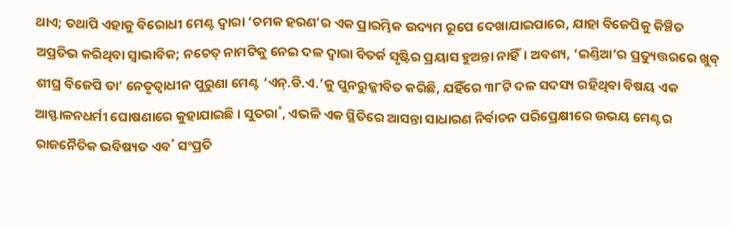ଥାଏ; ତଥାପି ଏହାକୁ ବିରୋଧୀ ମେଣ୍ଟ ଦ୍ବାରା ‘ଚମକ ହରଣ’ର ଏକ ପ୍ରାରମ୍ଭିକ ଉଦ୍ୟମ ରୂପେ ଦେଖାଯାଇପାରେ, ଯାହା ବିଜେପିକୁ କିଞ୍ଚିତ ଅପ୍ରତିଭ କରିଥିବା ସ୍ବାଭାବିକ; ନଚେତ୍ ନାମଟିକୁ ନେଇ ଦଳ ଦ୍ବାରା ବିତର୍କ ସୃଷ୍ଟିର ପ୍ରୟାସ ହୁଅନ୍ତା ନାହିଁ। ଅବଶ୍ୟ, ‘ଇଣ୍ତିଆ’ର ପ୍ରତ୍ୟୁତ୍ତରରେ ଖୁବ୍ ଶୀଘ୍ର ବିଜେପି ତା’ ନେତୃତ୍ବାଧୀନ ପୁରୁଣା ମେଣ୍ଟ ‘ଏନ୍.ଡି.ଏ.’କୁ ପୁନରୁଜ୍ଜୀବିତ କରିଛି, ଯହିଁରେ ୩୮ଟି ଦଳ ସଦସ୍ୟ ରହିଥିବା ବିଷୟ ଏକ ଆସ୍ଫାଳନଧର୍ମୀ ଘୋଷଣାରେ କୁହାଯାଇଛି। ସୁତରା˚, ଏଭଳି ଏକ ସ୍ଥିତିରେ ଆସନ୍ତା ସାଧାରଣ ନିର୍ବାଚନ ପରିପ୍ରେକ୍ଷୀରେ ଉଭୟ ମେଣ୍ଟର ରାଜନୈତିକ ଭବିଷ୍ୟତ ଏବ˚ ସଂପ୍ରତି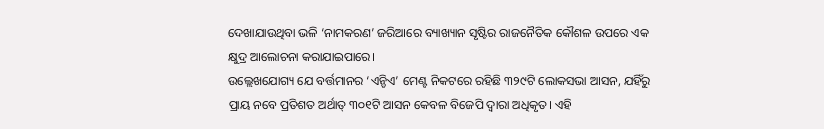ଦେଖାଯାଉଥିବା ଭଳି ‘ନାମକରଣ’ ଜରିଆରେ ବ୍ୟାଖ୍ୟାନ ସୃଷ୍ଟିର ରାଜନୈତିକ କୌଶଳ ଉପରେ ଏକ କ୍ଷୁଦ୍ର ଆଲୋଚନା କରାଯାଇପାରେ।
ଉଲ୍ଲେଖଯୋଗ୍ୟ ଯେ ବର୍ତ୍ତମାନର ‘ଏନ୍ଡିଏ’ ମେଣ୍ଟ ନିକଟରେ ରହିଛି ୩୨୯ଟି ଲୋକସଭା ଆସନ, ଯହିଁରୁ ପ୍ରାୟ ନବେ ପ୍ରତିଶତ ଅର୍ଥାତ୍ ୩୦୧ଟି ଆସନ କେବଳ ବିଜେପି ଦ୍ବାରା ଅଧିକୃତ। ଏହି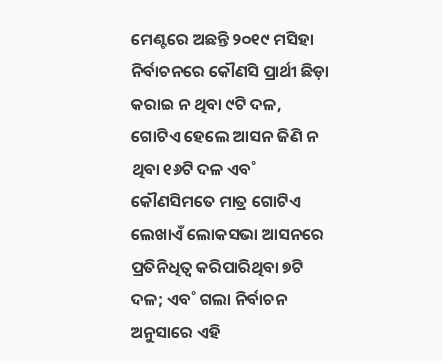ମେଣ୍ଟରେ ଅଛନ୍ତି ୨୦୧୯ ମସିହା ନିର୍ବାଚନରେ କୌଣସି ପ୍ରାର୍ଥୀ ଛିଡ଼ା କରାଇ ନ ଥିବା ୯ଟି ଦଳ, ଗୋଟିଏ ହେଲେ ଆସନ ଜିଣି ନ ଥିବା ୧୬ଟି ଦଳ ଏବ˚ କୌଣସିମତେ ମାତ୍ର ଗୋଟିଏ ଲେଖାଏଁ ଲୋକସଭା ଆସନରେ ପ୍ରତିନିଧିତ୍ବ କରିପାରିଥିବା ୭ଟି ଦଳ; ଏବ˚ ଗଲା ନିର୍ବାଚନ ଅନୁସାରେ ଏହି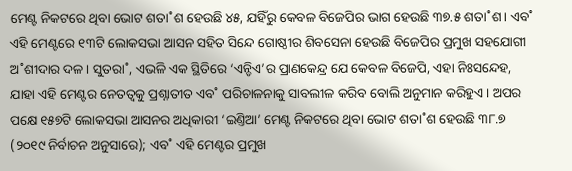ମେଣ୍ଟ ନିକଟରେ ଥିବା ଭୋଟ ଶତା˚ଶ ହେଉଛି ୪୫, ଯହିଁରୁ କେବଳ ବିଜେପିର ଭାଗ ହେଉଛି ୩୭.୫ ଶତା˚ଶ। ଏବ˚ ଏହି ମେଣ୍ଟରେ ୧୩ଟି ଲୋକସଭା ଆସନ ସହିତ ସିନ୍ଦେ ଗୋଷ୍ଠୀର ଶିବସେନା ହେଉଛି ବିଜେପିର ପ୍ରମୁଖ ସହଯୋଗୀ ଅ˚ଶୀଦାର ଦଳ। ସୁତରା˚, ଏଭଳି ଏକ ସ୍ଥିତିରେ ‘ଏନ୍ଡିଏ’ର ପ୍ରାଣକେନ୍ଦ୍ର ଯେ କେବଳ ବିଜେପି, ଏହା ନିଃସନ୍ଦେହ, ଯାହା ଏହି ମେଣ୍ଟର ନେତତ୍ବକୁ ପ୍ରଶ୍ନାତୀତ ଏବ˚ ପରିଚାଳନାକୁ ସାବଲୀଳ କରିବ ବୋଲି ଅନୁମାନ କରିହୁଏ। ଅପର ପକ୍ଷେ ୧୫୭ଟି ଲୋକସଭା ଆସନର ଅଧିକାରୀ ‘ଇଣ୍ତିଆ’ ମେଣ୍ଟ ନିକଟରେ ଥିବା ଭୋଟ ଶତା˚ଶ ହେଉଛି ୩୮.୭ (୨୦୧୯ ନିର୍ବାଚନ ଅନୁସାରେ); ଏବ˚ ଏହି ମେଣ୍ଟର ପ୍ରମୁଖ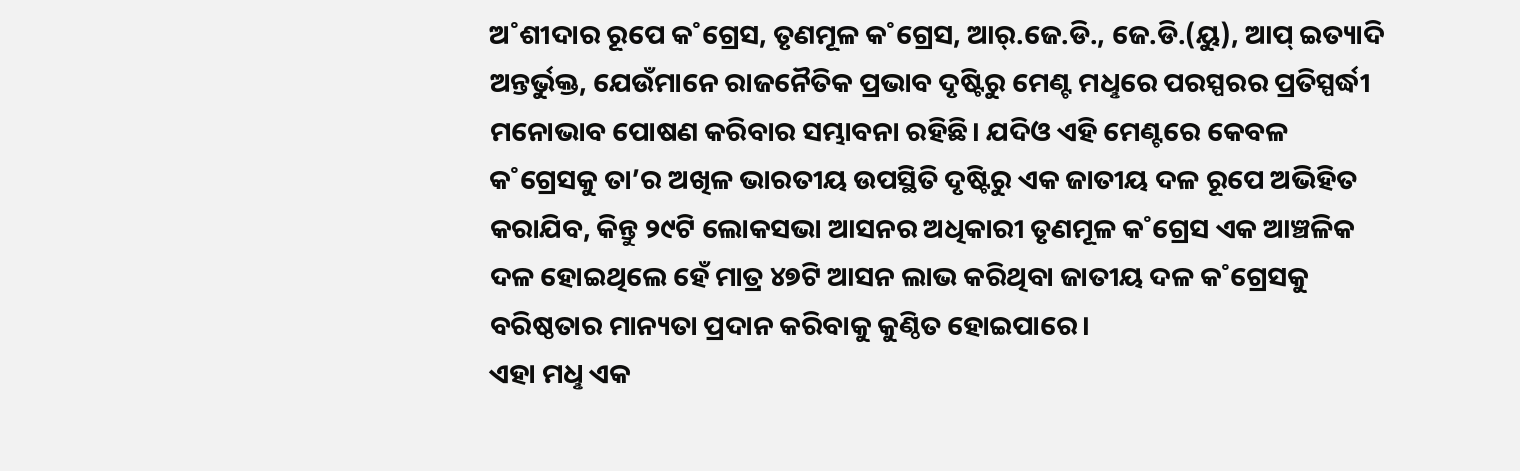ଅ˚ଶୀଦାର ରୂପେ କ˚ଗ୍ରେସ, ତୃଣମୂଳ କ˚ଗ୍ରେସ, ଆର୍.ଜେ.ଡି., ଜେ.ଡି.(ୟୁ), ଆପ୍ ଇତ୍ୟାଦି ଅନ୍ତର୍ଭୁକ୍ତ, ଯେଉଁମାନେ ରାଜନୈତିକ ପ୍ରଭାବ ଦୃଷ୍ଟିରୁ ମେଣ୍ଟ ମଧୢରେ ପରସ୍ପରର ପ୍ରତିସ୍ପର୍ଦ୍ଧୀ ମନୋଭାବ ପୋଷଣ କରିବାର ସମ୍ଭାବନା ରହିଛି। ଯଦିଓ ଏହି ମେଣ୍ଟରେ କେବଳ କ˚ଗ୍ରେସକୁ ତା’ର ଅଖିଳ ଭାରତୀୟ ଉପସ୍ଥିତି ଦୃଷ୍ଟିରୁ ଏକ ଜାତୀୟ ଦଳ ରୂପେ ଅଭିହିତ କରାଯିବ, କିନ୍ତୁ ୨୯ଟି ଲୋକସଭା ଆସନର ଅଧିକାରୀ ତୃଣମୂଳ କ˚ଗ୍ରେସ ଏକ ଆଞ୍ଚଳିକ ଦଳ ହୋଇଥିଲେ ହେଁ ମାତ୍ର ୪୭ଟି ଆସନ ଲାଭ କରିଥିବା ଜାତୀୟ ଦଳ କ˚ଗ୍ରେସକୁ ବରିଷ୍ଠତାର ମାନ୍ୟତା ପ୍ରଦାନ କରିବାକୁ କୁଣ୍ଠିତ ହୋଇପାରେ।
ଏହା ମଧୢ ଏକ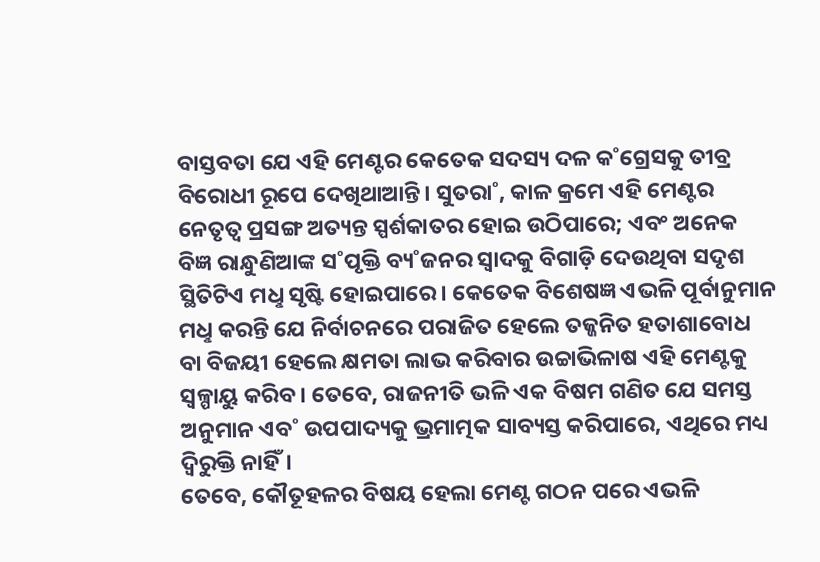ବାସ୍ତବତା ଯେ ଏହି ମେଣ୍ଟର କେତେକ ସଦସ୍ୟ ଦଳ କ˚ଗ୍ରେସକୁ ତୀବ୍ର ବିରୋଧୀ ରୂପେ ଦେଖିଥାଆନ୍ତି। ସୁତରା˚, କାଳ କ୍ରମେ ଏହି ମେଣ୍ଟର ନେତୃତ୍ବ ପ୍ରସଙ୍ଗ ଅତ୍ୟନ୍ତ ସ୍ପର୍ଶକାତର ହୋଇ ଉଠିପାରେ; ଏବଂ ଅନେକ ବିଜ୍ଞ ରାନ୍ଧୁଣିଆଙ୍କ ସ˚ପୃକ୍ତି ବ୍ୟ˚ଜନର ସ୍ବାଦକୁ ବିଗାଡ଼ି ଦେଉଥିବା ସଦୃଶ ସ୍ଥିତିଟିଏ ମଧୢ ସୃଷ୍ଟି ହୋଇପାରେ। କେତେକ ବିଶେଷଜ୍ଞ ଏଭଳି ପୂର୍ବାନୁମାନ ମଧୢ କରନ୍ତି ଯେ ନିର୍ବାଚନରେ ପରାଜିତ ହେଲେ ତଜ୍ଜନିତ ହତାଶାବୋଧ ବା ବିଜୟୀ ହେଲେ କ୍ଷମତା ଲାଭ କରିବାର ଉଚ୍ଚାଭିଳାଷ ଏହି ମେଣ୍ଟକୁ ସ୍ବଳ୍ପାୟୁ କରିବ। ତେବେ, ରାଜନୀତି ଭଳି ଏକ ବିଷମ ଗଣିତ ଯେ ସମସ୍ତ ଅନୁମାନ ଏବ˚ ଉପପାଦ୍ୟକୁ ଭ୍ରମାତ୍ମକ ସାବ୍ୟସ୍ତ କରିପାରେ, ଏଥିରେ ମଧ୍ୟ ଦ୍ବିରୁକ୍ତି ନାହିଁ।
ତେବେ, କୌତୂହଳର ବିଷୟ ହେଲା ମେଣ୍ଟ ଗଠନ ପରେ ଏଭଳି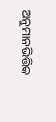ଅନୁମାନଭିତ୍ତିକ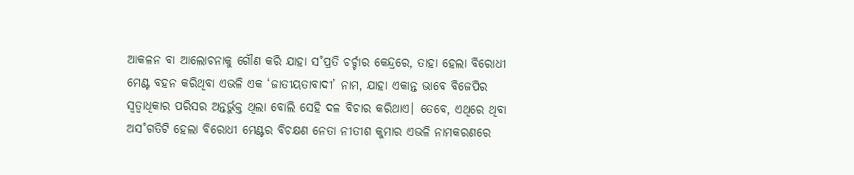ଆକଳନ ବା ଆଲୋଚନାକୁ ଗୌଣ କରି ଯାହା ସ˚ପ୍ରତି ଚର୍ଚ୍ଚାର କେନ୍ଦ୍ରରେ, ତାହା ହେଲା ବିରୋଧୀ ମେଣ୍ଟ ବହନ କରିଥିବା ଏଭଳି ଏକ ‘ଜାତୀୟତାବାଦୀ’ ନାମ, ଯାହା ଏକାନ୍ତ ଭାବେ ବିଜେପିର ସ୍ବତ୍ବାଧିକାର ପରିସର ଅନ୍ତର୍ଭୁକ୍ତ ଥିଲା ବୋଲି ସେହି ଦଳ ବିଚାର କରିଥାଏ। ତେବେ, ଏଥିରେ ଥିବା ଅସ˚ଗତିଟି ହେଲା ବିରୋଧୀ ମେଣ୍ଟର ବିଚକ୍ଷଣ ନେତା ନୀତୀଶ କୁମାର ଏଭଳି ନାମକରଣରେ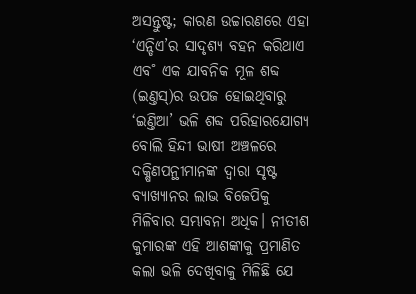ଅସନ୍ତୁଷ୍ଟ; କାରଣ ଉଚ୍ଚାରଣରେ ଏହା ‘ଏନ୍ଡିଏ’ର ସାଦୃଶ୍ୟ ବହନ କରିଥାଏ ଏବ˚ ଏକ ଯାବନିକ ମୂଳ ଶବ୍ଦ (ଇଣ୍ତସ୍)ର ଉପଜ ହୋଇଥିବାରୁ ‘ଇଣ୍ତିଆ’ ଭଳି ଶବ୍ଦ ପରିହାରଯୋଗ୍ୟ ବୋଲି ହିନ୍ଦୀ ଭାଷୀ ଅଞ୍ଚଳରେ ଦକ୍ଷିଣପନ୍ଥୀମାନଙ୍କ ଦ୍ବାରା ସୃଷ୍ଟ ବ୍ୟାଖ୍ୟାନର ଲାଭ ବିଜେପିକୁ ମିଳିବାର ସମ୍ଭାବନା ଅଧିକ। ନୀତୀଶ କୁମାରଙ୍କ ଏହି ଆଶଙ୍କାକୁ ପ୍ରମାଣିତ କଲା ଭଳି ଦେଖିବାକୁ ମିଳିଛି ଯେ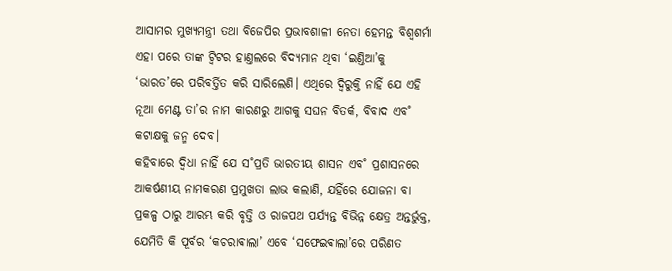ଆସାମର ମୁଖ୍ୟମନ୍ତ୍ରୀ ତଥା ବିଜେପିର ପ୍ରଭାବଶାଳୀ ନେତା ହେମନ୍ତ ବିଶ୍ବଶର୍ମା ଏହା ପରେ ତାଙ୍କ ଟ୍ବିଟର ହାଣ୍ତଲରେ ବିଦ୍ୟମାନ ଥିବା ‘ଇଣ୍ତିଆ’କୁ ‘ଭାରତ’ରେ ପରିବର୍ତ୍ତିତ କରି ସାରିଲେଣି। ଏଥିରେ ଦ୍ବିରୁକ୍ତି ନାହିଁ ଯେ ଏହି ନୂଆ ମେଣ୍ଟ ତା’ର ନାମ କାରଣରୁ ଆଗକୁ ସଘନ ବିତର୍କ, ବିବାଦ ଏବ˚ କଟାକ୍ଷକୁ ଜନ୍ମ ଦେବ।
କହିବାରେ ଦ୍ବିଧା ନାହିଁ ଯେ ସ˚ପ୍ରତି ଭାରତୀୟ ଶାସନ ଏବ˚ ପ୍ରଶାସନରେ ଆକର୍ଷଣୀୟ ନାମକରଣ ପ୍ରମୁଖତା ଲାଭ କଲାଣି, ଯହିଁରେ ଯୋଜନା ବା ପ୍ରକଳ୍ପ ଠାରୁ ଆରମ୍ଭ କରି ବୃତ୍ତି ଓ ରାଜପଥ ପର୍ଯ୍ୟନ୍ତ ବିଭିନ୍ନ କ୍ଷେତ୍ର ଅନ୍ତର୍ଭୁକ୍ତ, ଯେମିତି କି ପୂର୍ବର ‘କଚରାଵାଲା’ ଏବେ ‘ସଫେଇଵାଲା’ରେ ପରିଣତ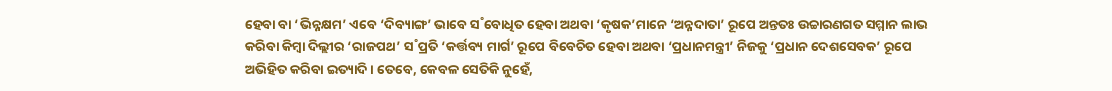ହେବା ବା ‘ଭିନ୍ନକ୍ଷମ’ ଏବେ ‘ଦିବ୍ୟାଙ୍ଗ’ ଭାବେ ସ˚ବୋଧିତ ହେବା ଅଥବା ‘କୃଷକ’ମାନେ ‘ଅନ୍ନଦାତା’ ରୂପେ ଅନ୍ତତଃ ଉଚ୍ଚାରଣଗତ ସମ୍ମାନ ଲାଭ କରିବା କିମ୍ବା ଦିଲ୍ଲୀର ‘ରାଜପଥ’ ସ˚ପ୍ରତି ‘କର୍ତ୍ତବ୍ୟ ମାର୍ଗ’ ରୂପେ ବିବେଚିତ ହେବା ଅଥବା ‘ପ୍ରଧାନମନ୍ତ୍ରୀ’ ନିଜକୁ ‘ପ୍ରଧାନ ଦେଶସେବକ’ ରୂପେ ଅଭିହିତ କରିବା ଇତ୍ୟାଦି। ତେବେ, କେବଳ ସେତିକି ନୁହେଁ,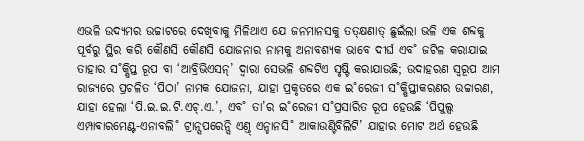ଏଭଳି ଉଦ୍ୟମର ଉଚ୍ଚାଟରେ ଦେଖିବାକୁ ମିଳିଥାଏ ଯେ ଜନମାନସକୁ ତତ୍କ୍ଷଣାତ୍ ଛୁଇଁଲା ଭଳି ଏକ ଶବ୍ଦକୁ ପୂର୍ବରୁ ସ୍ଥିର କରି କୌଣସି କୌଣସି ଯୋଜନାର ନାମକୁ ଅନାବଶ୍ୟକ ଭାବେ ଦୀର୍ଘ ଏବ˚ ଜଟିଳ କରାଯାଇ ତାହାର ସ˚କ୍ଷିପ୍ତ ରୂପ ବା ‘ଆବ୍ରିଭିଏସନ୍’ ଦ୍ବାରା ସେଭଳି ଶବ୍ଦଟିଏ ସୃଷ୍ଟି କରାଯାଉଛି; ଉଦାହରଣ ସ୍ବରୂପ ଆମ ରାଜ୍ୟରେ ପ୍ରଚଳିତ ‘ପିଠା’ ନାମକ ଯୋଜନା, ଯାହା ପ୍ରକୃତରେ ଏକ ଇ˚ରେଜୀ ସ˚କ୍ଷିପ୍ତୀକରଣର ଉଚ୍ଚାରଣ, ଯାହା ହେଲା ‘ପି.ଇ.ଇ.ଟି.ଏଚ୍.ଏ.’, ଏବ˚ ତା’ର ଇ˚ରେଜୀ ସ˚ପ୍ରସାରିତ ରୂପ ହେଉଛି ‘ପିପୁଲ୍ସ ଏମ୍ପାଵାରମେଣ୍ଟ-ଏନାବଲି˚ ଟ୍ରାନ୍ସପରେନ୍ସି ଏଣ୍ତ୍ ଏନ୍ହାନସି˚ ଆକାଉଣ୍ଟିବିଲିଟି’ ଯାହାର ମୋଟ ଅର୍ଥ ହେଉଛି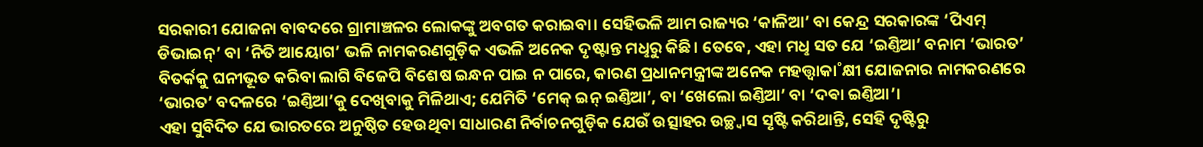ସରକାରୀ ଯୋଜନା ବାବଦରେ ଗ୍ରାମାଞ୍ଚଳର ଲୋକଙ୍କୁ ଅବଗତ କରାଇବା। ସେହିଭଳି ଆମ ରାଜ୍ୟର ‘କାଳିଆ’ ବା କେନ୍ଦ୍ର ସରକାରଙ୍କ ‘ପିଏମ୍ ଡିଭାଇନ୍’ ବା ‘ନିତି ଆୟୋଗ’ ଭଳି ନାମକରଣଗୁଡ଼ିକ ଏଭଳି ଅନେକ ଦୃଷ୍ଟାନ୍ତ ମଧୢରୁ କିଛି। ତେବେ, ଏହା ମଧୢ ସତ ଯେ ‘ଇଣ୍ତିଆ’ ବନାମ ‘ଭାରତ’ ବିତର୍କକୁ ଘନୀଭୂତ କରିବା ଲାଗି ବିଜେପି ବିଶେଷ ଇନ୍ଧନ ପାଇ ନ ପାରେ, କାରଣ ପ୍ରଧାନମନ୍ତ୍ରୀଙ୍କ ଅନେକ ମହତ୍ତ୍ବାକା˚କ୍ଷୀ ଯୋଜନାର ନାମକରଣରେ ‘ଭାରତ’ ବଦଳରେ ‘ଇଣ୍ତିଆ’କୁ ଦେଖିବାକୁ ମିଳିଥାଏ; ଯେମିତି ‘ମେକ୍ ଇନ୍ ଇଣ୍ତିଆ’, ବା ‘ଖେଲୋ ଇଣ୍ତିଆ’ ବା ‘ଦଵା ଇଣ୍ତିଆ’।
ଏହା ସୁବିଦିତ ଯେ ଭାରତରେ ଅନୁଷ୍ଠିତ ହେଉଥିବା ସାଧାରଣ ନିର୍ବାଚନଗୁଡ଼ିକ ଯେଉଁ ଉତ୍ସାହର ଉଚ୍ଛ୍ବାସ ସୃଷ୍ଟି କରିଥାନ୍ତି, ସେହି ଦୃଷ୍ଟିରୁ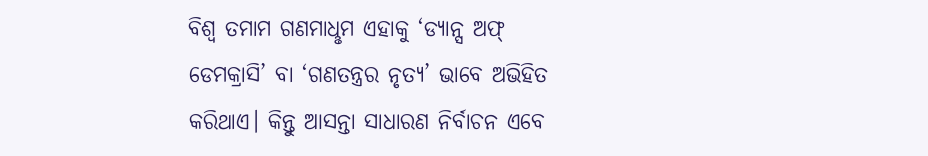ବିଶ୍ବ ତମାମ ଗଣମାଧୢମ ଏହାକୁ ‘ଡ୍ୟାନ୍ସ ଅଫ୍ ଡେମକ୍ରାସି’ ବା ‘ଗଣତନ୍ତ୍ରର ନୃତ୍ୟ’ ଭାବେ ଅଭିହିତ କରିଥାଏ। କିନ୍ତୁ ଆସନ୍ତା ସାଧାରଣ ନିର୍ବାଚନ ଏବେ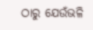ଠାରୁ ଯେଉଁଭଳି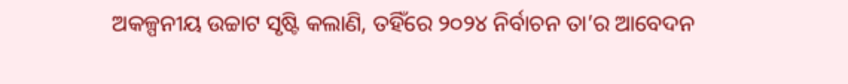ଅକଳ୍ପନୀୟ ଉଚ୍ଚାଟ ସୃଷ୍ଟି କଲାଣି, ତହିଁରେ ୨୦୨୪ ନିର୍ବାଚନ ତା’ର ଆବେଦନ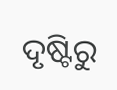ଦୃଷ୍ଟିରୁ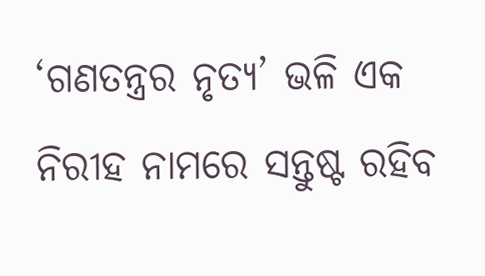‘ଗଣତନ୍ତ୍ରର ନୃତ୍ୟ’ ଭଳି ଏକ ନିରୀହ ନାମରେ ସନ୍ତୁଷ୍ଟ ରହିବ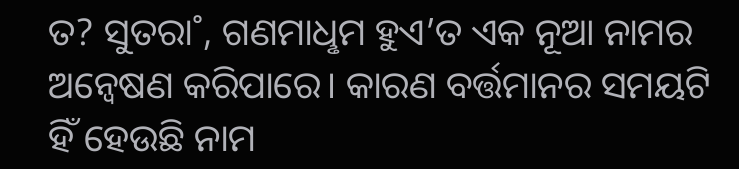ତ? ସୁତରା˚, ଗଣମାଧୢମ ହୁଏ’ତ ଏକ ନୂଆ ନାମର ଅନ୍ବେଷଣ କରିପାରେ। କାରଣ ବର୍ତ୍ତମାନର ସମୟଟି ହିଁ ହେଉଛି ନାମ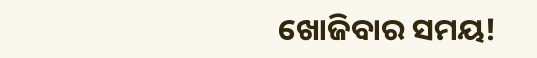ଖୋଜିବାର ସମୟ!